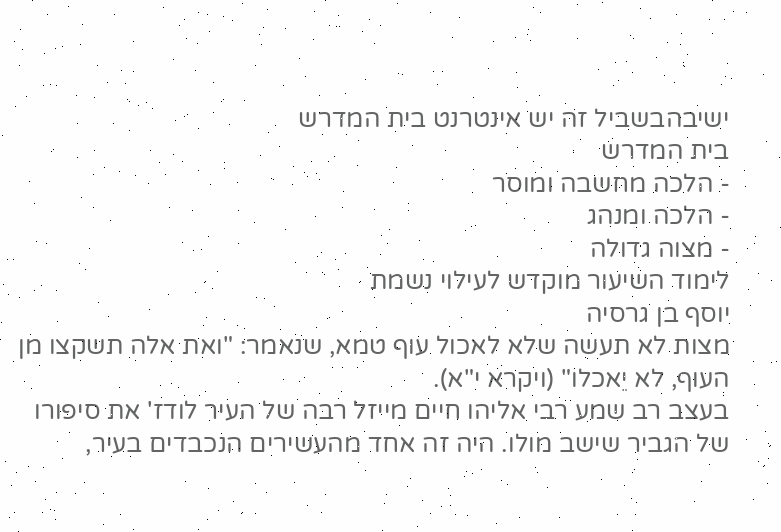ישיבהבשביל זה יש אינטרנט בית המדרש
בית המדרש
- הלכה מחשבה ומוסר
- הלכה ומנהג
- מצוה גדולה
לימוד השיעור מוקדש לעילוי נשמת
יוסף בן גרסיה
מצות לא תעשה שלא לאכול עוף טמא, שנאמר: "ואת אלה תשקצו מן העוף, לא יֵאכלו" (ויקרא י"א).
בעצב רב שמע רבי אליהו חיים מייזל רבה של העיר לודז' את סיפורו של הגביר שישב מולו. היה זה אחד מהעשירים הנכבדים בעיר,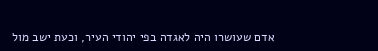אדם שעושרו היה לאגדה בפי יהודי העיר, וכעת ישב מול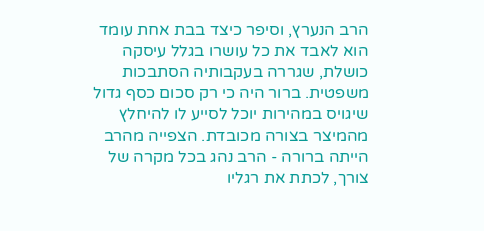הרב הנערץ, וסיפר כיצד בבת אחת עומד הוא לאבד את כל עושרו בגלל עיסקה כושלת, שגררה בעקבותיה הסתבכות משפטית. ברור היה כי רק סכום כסף גדול שיגויס במהירות יוכל לסייע לו להיחלץ מהמיצר בצורה מכובדת. הצפייה מהרב הייתה ברורה - הרב נהג בכל מקרה של צורך, לכתת את רגליו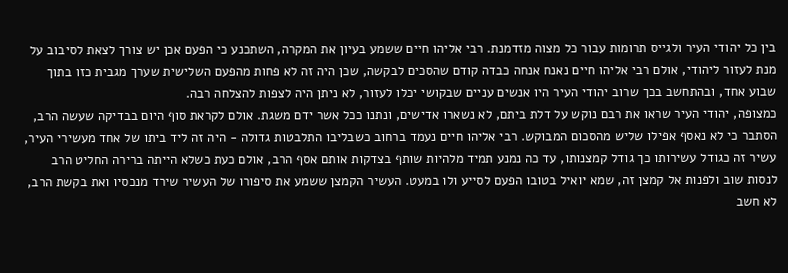בין כל יהודי העיר ולגייס תרומות עבור כל מצוה מזדמנת. רבי אליהו חיים ששמע בעיון את המקרה, השתכנע כי הפעם אכן יש צורך לצאת לסיבוב על מנת לעזור ליהודי, אולם רבי אליהו חיים נאנח אנחה כבדה קודם שהסכים לבקשה, שכן היה זה לא פחות מהפעם השלישית שערך מגבית כזו בתוך שבוע אחד, ובהתחשב בכך שרוב יהודי העיר היו אנשים עניים שבקושי יכלו לעזור, לא ניתן היה לצפות להצלחה רבה.
כמצופה, יהודי העיר שראו את רבם נוקש על דלת ביתם, לא נשארו אדישים, ונתנו ככל אשר ידם משגת. אולם לקראת סוף היום בבדיקה שעשה הרב, הסתבר כי לא נאסף אפילו שליש מהסכום המבוקש. רבי אליהו חיים נעמד ברחוב כשבליבו התלבטות גדולה - היה זה ליד ביתו של אחד מעשירי העיר, עשיר זה כגודל עשירותו כך גודל קמצנותו, עד כה נמנע תמיד מלהיות שותף בצדקות אותם אסף הרב, אולם כעת כשלא הייתה ברירה החליט הרב לנסות שוב ולפנות אל קמצן זה, שמא יואיל בטובו הפעם לסייע ולו במעט. העשיר הקמצן ששמע את סיפורו של העשיר שירד מנכסיו ואת בקשת הרב, לא חשב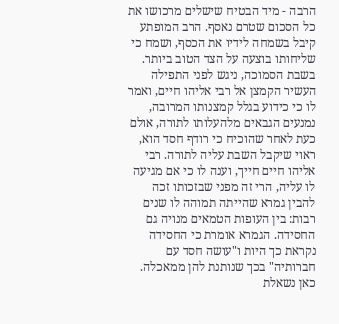הרבה - מיד הבטיח שישלים מרכושו את כל הסכום שטרם נאסף. הרב המופתע קיבל בשמחה לידיו את הכסף, ושמח כי שליחותו בוצעה על הצד הטוב ביותר.
בשבת הסמוכה, ניגש לפני התפילה העשיר הקמצן אל רבי אליהו חיים, ואמר לו כי כידוע בגלל קמצנותו המרובה, נמנעים הגבאים מלהעלותו לתורה, אולם כעת לאחר שהוכיח כי רודף חסד הוא, ראוי שיקבל השבת עליה לתורה. רבי אליהו חיים חייך, וענה לו כי אם מגיעה לו עליה, הרי זה מפני שבזכותו זכה להבין גמרא שהייתה תמוהה לו שנים רבות: בין העופות הטמאים מנויה גם החסידה. הגמרא אומרת כי החסידה נקראת כך היות ו"עושה חסד עם חברותיה" בכך שנותנת להן ממאכלה. כאן נשאלת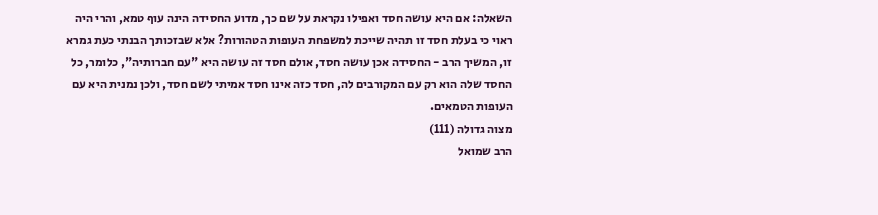השאלה: אם היא עושה חסד ואפילו נקראת על שם כך, מדוע החסידה הינה עוף טמא, והרי היה ראוי כי בעלת חסד זו תהיה שייכת למשפחת העופות הטהורות? אלא שבזכותך הבנתי כעת גמרא זו, המשיך הרב - החסידה אכן עושה חסד, אולם חסד זה עושה היא "עם חברותיה", כלומר, כל החסד שלה הוא רק עם המקורבים לה, חסד כזה אינו חסד אמיתי לשם חסד, ולכן נמנית היא עם העופות הטמאים.
מצוה גדולה (111)
הרב שמואל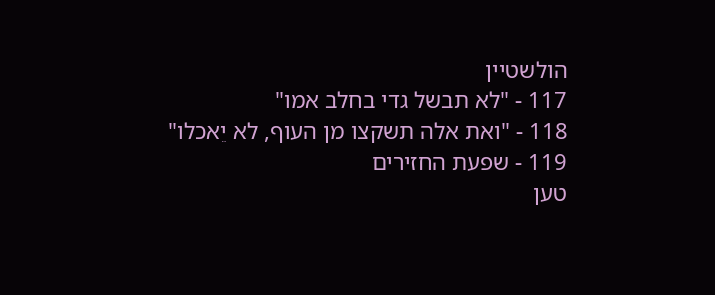הולשטיין
117 - "לא תבשל גדי בחלב אמו"
118 - "ואת אלה תשקצו מן העוף, לא יֵאכלו"
119 - שפעת החזירים
טען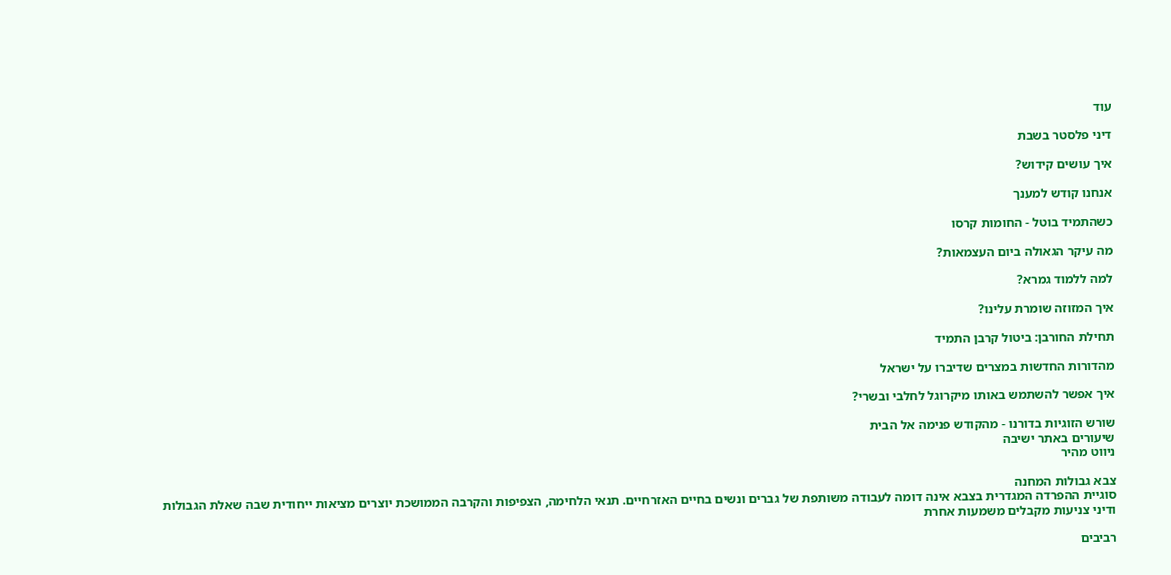עוד

דיני פלסטר בשבת

איך עושים קידוש?

אנחנו קודש למענך

כשהתמיד בוטל - החומות קרסו

מה עיקר הגאולה ביום העצמאות?

למה ללמוד גמרא?

איך המזוזה שומרת עלינו?

תחילת החורבן: ביטול קרבן התמיד

מהדורות החדשות במצרים שדיברו על ישראל

איך אפשר להשתמש באותו מיקרוגל לחלבי ובשרי?

שורש הזוגיות בדורנו - מהקודש פנימה אל הבית
שיעורים באתר ישיבה
ניווט מהיר

צבא גבולות המחנה
סוגיית ההפרדה המגדרית בצבא אינה דומה לעבודה משותפת של גברים ונשים בחיים האזרחיים. תנאי הלחימה, הצפיפות והקרבה הממושכת יוצרים מציאות ייחודית שבה שאלת הגבולות ודיני צניעות מקבלים משמעות אחרת

רביבים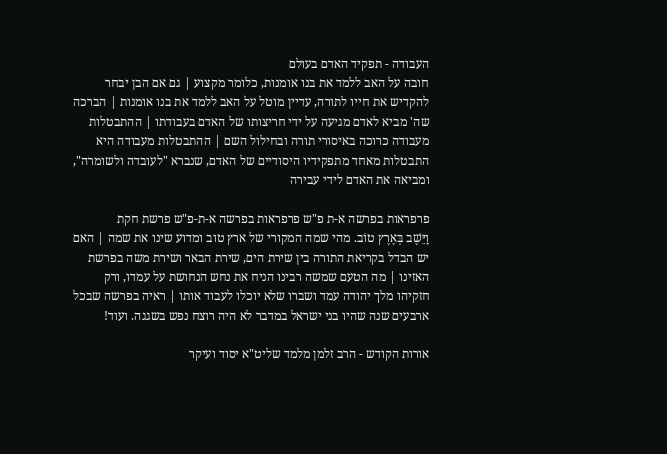העבודה - תפקיד האדם בעולם
חובה על האב ללמד את בנו אומנות, כלומר מקצוע | גם אם הבן יבחר להקדיש את חייו לתורה, עדיין מוטל על האב ללמד את בנו אומנות | הברכה שה' מביא לאדם מגיעה על ידי חריצותו של האדם בעבודתו | ההתבטלות מעבודה כרוכה באיסורי תורה ובחילול השם | ההתבטלות מעבודה היא התבטלות מאחד מתפקידיו היסודיים של האדם, שנברא "לעובדה ולשומרה", ומביאה את האדם לידי עבירה

פרפראות בפרשה א-ת פ"ש פרפראות בפרשה א-ת-פ"ש פרשת חקת
וַיֵּשֶׁב בְּאֶרֶץ טוֹב. מהי שמה המקורי של ארץ טוב ומדוע שינו את שמה | האם יש הבדל בקריאת התורה בין שירת הים, שירת הבאר ושירת משה בפרשת האזינו | מה הטעם שמשה רבינו הניח את נחש הנחושת על עמדו, ורק חזקיהו מלך יהודה עמד ושברו שלא יוכלו לעבוד אותו | ראיה בפרשה שבכל ארבעים שנה שהיו בני ישראל במדבר לא היה רוצח נפש בשגגה. ועוד!

אורות הקודש - הרב זלמן מלמד שליט"א יסוד ועיקר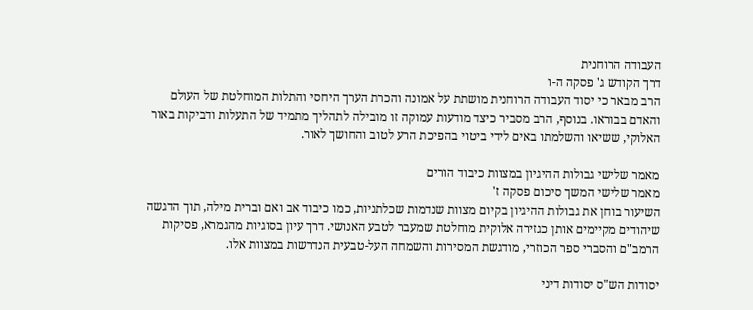העבודה הרוחנית
דרך הקודש ג' פסקה ה-ו
הרב מבאר כי יסוד העבודה הרוחנית מושתת על אמונה והכרת הערך היחסי והתלות המוחלטת של העולם והאדם בבוראו. בנוסף, הרב מסביר כיצד מודעות עמוקה זו מובילה לתהליך מתמיד של התעלות ודביקות באור האלוקי, ששיאו והשלמתו באים לידי ביטוי בהפיכת הרע לטוב והחושך לאור.

מאמר שלישי גבולות ההיגיון במצוות כיבוד הורים
מאמר שלישי המשך סיכום פסקה ז'
השיעור בוחן את גבולות ההיגיון בקיום מצוות שנדמות שכלתניות, כמו כיבוד אב ואם וברית מילה, תוך הדגשה שיהודים מקיימים אותן כגזירה אלוקית מוחלטת שמעבר לטבע האנושי. דרך עיון בסוגיות מהגמרא, פסיקות הרמב"ם והסברי ספר הכוזרי, מודגשת המסירות והשמחה העל-טבעית הנדרשות במצוות אלו.

יסודות הש"ס יסודות דיני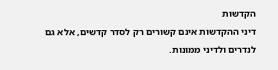הקדשות
דיני ההקדשות אינם קשורים רק לסדר קדשים, אלא גם לנדרים ולדיני ממונות.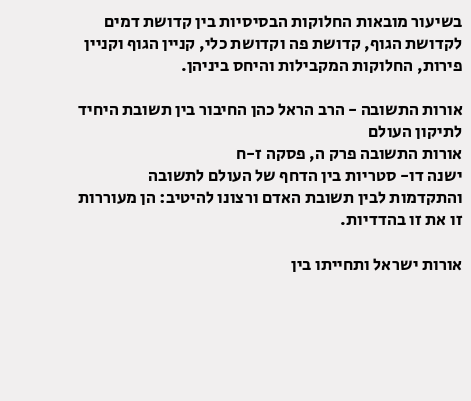בשיעור מובאות החלוקות הבסיסיות בין קדושת דמים לקדושת הגוף, קדושת פה וקדושת כלי, קניין הגוף וקניין פירות, החלוקות המקבילות והיחס ביניהן.

אורות התשובה - הרב הראל כהן החיבור בין תשובת היחיד לתיקון העולם
אורות התשובה פרק ה, פסקה ז-ח
ישנה דו- סטריות בין הדחף של העולם לתשובה והתקדמות לבין תשובת האדם ורצונו להיטיב: הן מעוררות זו את זו בהדדיות.

אורות ישראל ותחייתו בין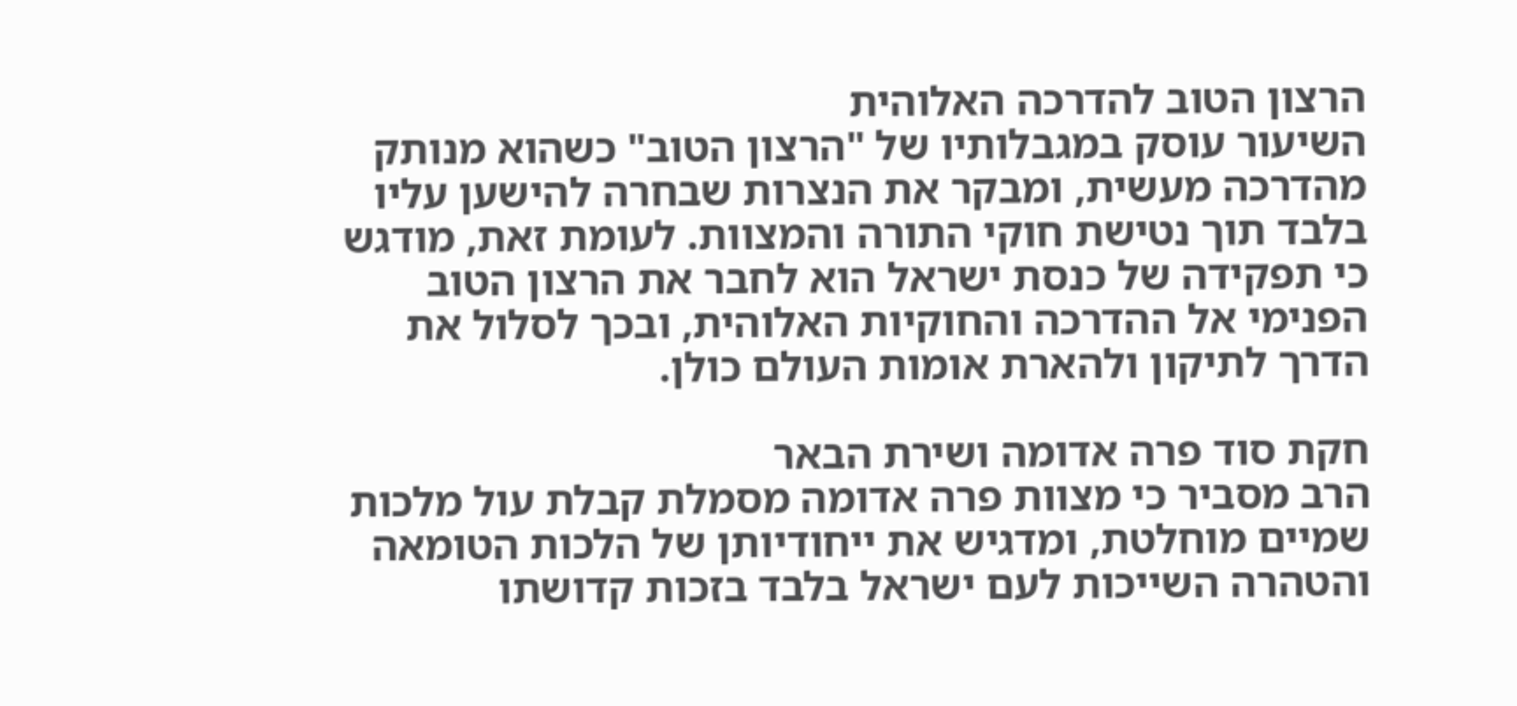הרצון הטוב להדרכה האלוהית
השיעור עוסק במגבלותיו של "הרצון הטוב" כשהוא מנותק מהדרכה מעשית, ומבקר את הנצרות שבחרה להישען עליו בלבד תוך נטישת חוקי התורה והמצוות. לעומת זאת, מודגש כי תפקידה של כנסת ישראל הוא לחבר את הרצון הטוב הפנימי אל ההדרכה והחוקיות האלוהית, ובכך לסלול את הדרך לתיקון ולהארת אומות העולם כולן.

חקת סוד פרה אדומה ושירת הבאר
הרב מסביר כי מצוות פרה אדומה מסמלת קבלת עול מלכות שמיים מוחלטת, ומדגיש את ייחודיותן של הלכות הטומאה והטהרה השייכות לעם ישראל בלבד בזכות קדושתו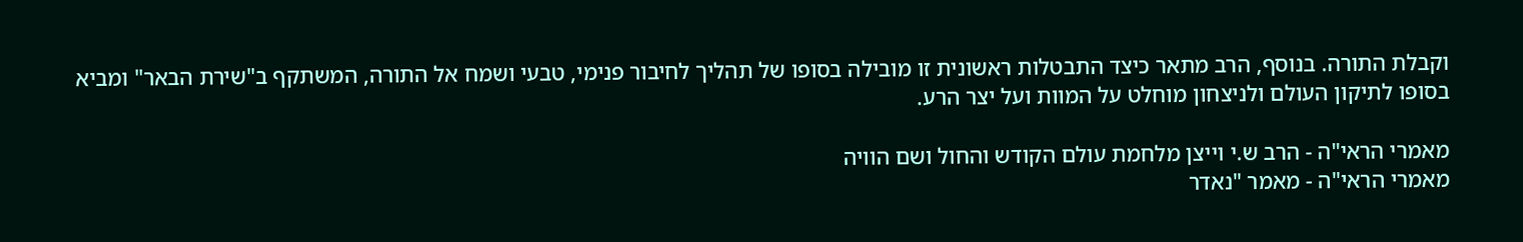וקבלת התורה. בנוסף, הרב מתאר כיצד התבטלות ראשונית זו מובילה בסופו של תהליך לחיבור פנימי, טבעי ושמח אל התורה, המשתקף ב"שירת הבאר" ומביא בסופו לתיקון העולם ולניצחון מוחלט על המוות ועל יצר הרע.

מאמרי הראי"ה - הרב ש.י וייצן מלחמת עולם הקודש והחול ושם הוויה
מאמרי הראי"ה - מאמר "נאדר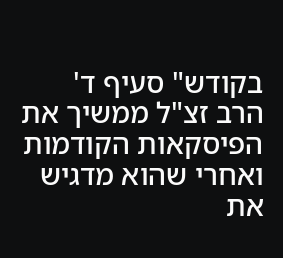בקודש" סעיף ד'
הרב זצ"ל ממשיך את הפיסקאות הקודמות ואחרי שהוא מדגיש את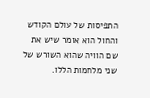התפיסות של עולם הקודש והחול הוא אומר שיש את שם הוויה שהוא השורש של שני מלחמות הללו.